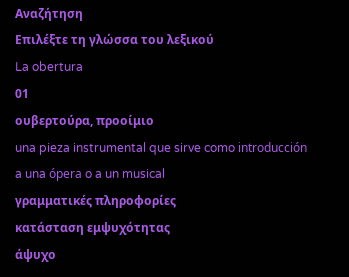Αναζήτηση
Επιλέξτε τη γλώσσα του λεξικού
La obertura
01
ουβερτούρα, προοίμιο
una pieza instrumental que sirve como introducción a una ópera o a un musical
γραμματικές πληροφορίες
κατάσταση εμψυχότητας
άψυχο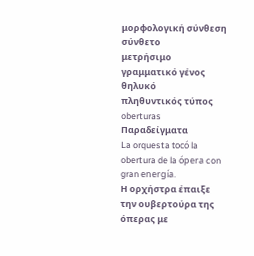μορφολογική σύνθεση
σύνθετο
μετρήσιμο
γραμματικό γένος
θηλυκό
πληθυντικός τύπος
oberturas
Παραδείγματα
La orquesta tocó la obertura de la ópera con gran energía.
Η ορχήστρα έπαιξε την ουβερτούρα της όπερας με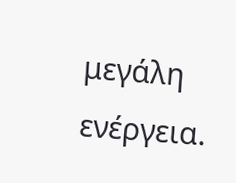μεγάλη ενέργεια.